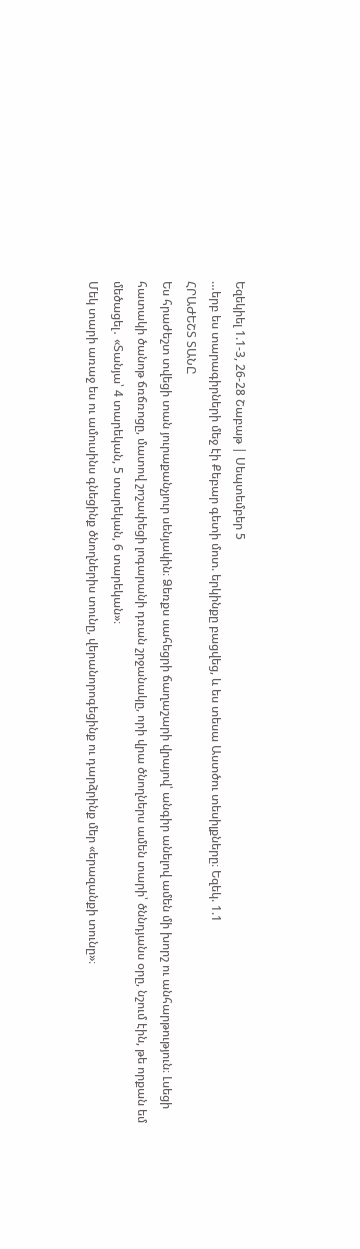Եզեկիել 1.1-3, 26-28 Շաբաթ | Սեպտեմբեր 5
…երբ ես տարագիրների մեջ էի Քեբար գետի մոտ. երկինքը բացվեց, և ես տեսա Աստծու տեսիլքները։ Եզեկ. 1.1
ՀՐԱԺԵՇՏ ՏԱՆԸ
Ես հրաժեշտ տվեցի տան յուրաքանչյուր սենյակին։ Ձեռքս սահեցրի ճաղաշարի վրայով՝ անգիր անելով ամեն մի խորշ ու անհարթություն։ Լսեցի հատակի ծանոթ ճռճռոցը, մատով շոշափեցի լոգարանի դռան շրջանակը, որի վրա ծնողներս ամեն տարի՝ ծննդյանս օրը, նշում էին, թե որքան եմ մեծացել․ «Տանյա՝ 4 տարեկան, 5 տարեկան, 6 տարեկան»։
Մեկ տարի առաջ ես ու ամուսինս գնեցինք ծնողներիս տունը, վերանորոգեցինք ու դարձրինք մեր «երազանքի տունը»։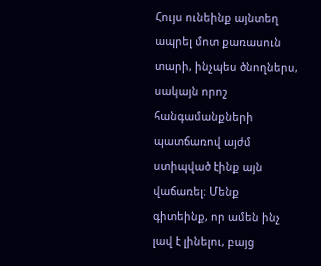Հույս ունեինք այնտեղ ապրել մոտ քառասուն տարի, ինչպես ծնողներս, սակայն որոշ հանգամանքների պատճառով այժմ ստիպված էինք այն վաճառել։ Մենք գիտեինք, որ ամեն ինչ լավ է լինելու, բայց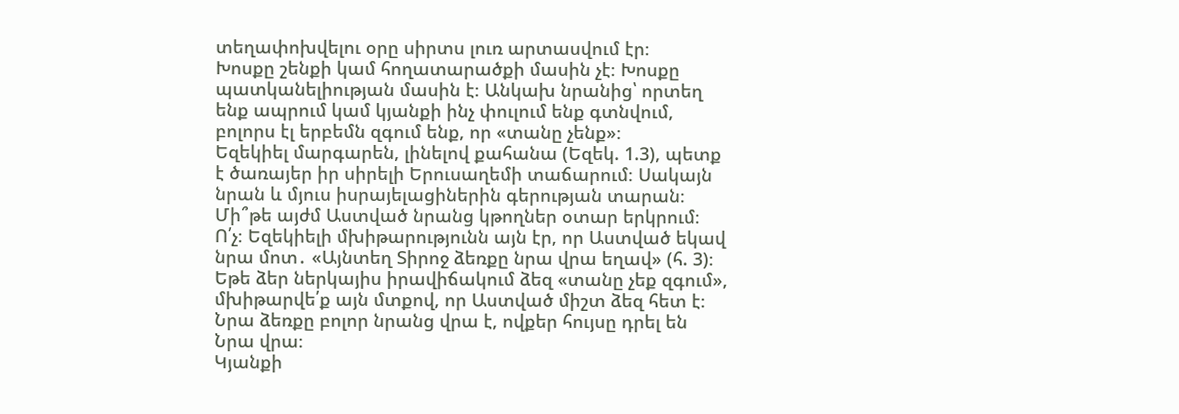տեղափոխվելու օրը սիրտս լուռ արտասվում էր։
Խոսքը շենքի կամ հողատարածքի մասին չէ։ Խոսքը պատկանելիության մասին է։ Անկախ նրանից՝ որտեղ ենք ապրում կամ կյանքի ինչ փուլում ենք գտնվում, բոլորս էլ երբեմն զգում ենք, որ «տանը չենք»։
Եզեկիել մարգարեն, լինելով քահանա (Եզեկ. 1.3), պետք է ծառայեր իր սիրելի Երուսաղեմի տաճարում։ Սակայն նրան և մյուս իսրայելացիներին գերության տարան։ Մի՞թե այժմ Աստված նրանց կթողներ օտար երկրում։ Ո՛չ։ Եզեկիելի մխիթարությունն այն էր, որ Աստված եկավ նրա մոտ․ «Այնտեղ Տիրոջ ձեռքը նրա վրա եղավ» (հ. 3)։
Եթե ձեր ներկայիս իրավիճակում ձեզ «տանը չեք զգում», մխիթարվե՛ք այն մտքով, որ Աստված միշտ ձեզ հետ է։ Նրա ձեռքը բոլոր նրանց վրա է, ովքեր հույսը դրել են Նրա վրա։
Կյանքի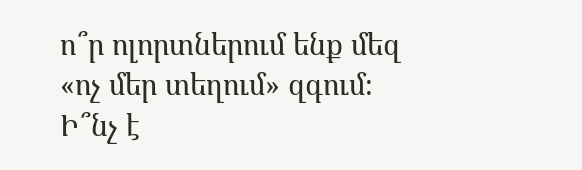ո՞ր ոլորտներում ենք մեզ «ոչ մեր տեղում» զգում։ Ի՞նչ է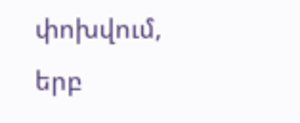փոխվում, երբ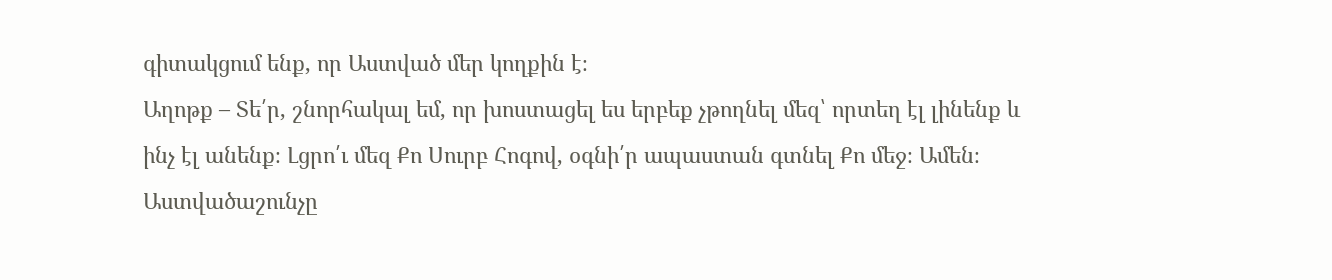գիտակցում ենք, որ Աստված մեր կողքին է։
Աղոթք – Տե՛ր, շնորհակալ եմ, որ խոստացել ես երբեք չթողնել մեզ՝ որտեղ էլ լինենք և ինչ էլ անենք։ Լցրո՛ւ մեզ Քո Սուրբ Հոգով, օգնի՛ր ապաստան գտնել Քո մեջ։ Ամեն։
Աստվածաշունչը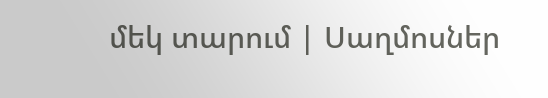մեկ տարում | Սաղմոսներ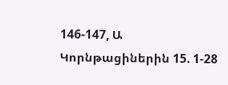146-147, Ա Կորնթացիներին 15. 1-28